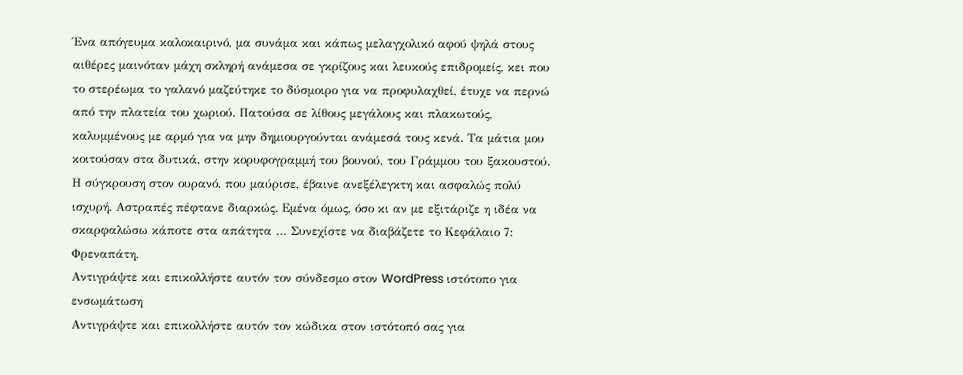Ένα απόγευμα καλοκαιρινό, μα συνάμα και κάπως μελαγχολικό αφού ψηλά στους αιθέρες μαινόταν μάχη σκληρή ανάμεσα σε γκρίζους και λευκούς επιδρομείς, κει που το στερέωμα το γαλανό μαζεύτηκε το δύσμοιρο για να προφυλαχθεί, έτυχε να περνώ από την πλατεία του χωριού. Πατούσα σε λίθους μεγάλους και πλακωτούς, καλυμμένους με αρμό για να μην δημιουργούνται ανάμεσά τους κενά. Τα μάτια μου κοιτούσαν στα δυτικά, στην κορυφογραμμή του βουνού, του Γράμμου του ξακουστού. Η σύγκρουση στον ουρανό, που μαύρισε, έβαινε ανεξέλεγκτη και ασφαλώς πολύ ισχυρή. Αστραπές πέφτανε διαρκώς. Εμένα όμως, όσο κι αν με εξιτάριζε η ιδέα να σκαρφαλώσω κάποτε στα απάτητα … Συνεχίστε να διαβάζετε το Κεφάλαιο 7: Φρεναπάτη.
Αντιγράψτε και επικολλήστε αυτόν τον σύνδεσμο στον WordPress ιστότοπο για ενσωμάτωση
Αντιγράψτε και επικολλήστε αυτόν τον κώδικα στον ιστότοπό σας για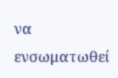να ενσωματωθεί